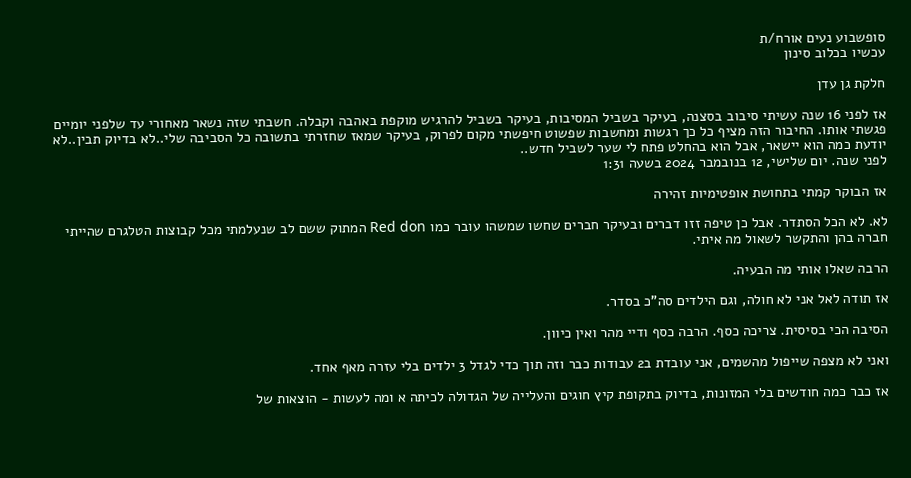סופשבוע נעים אורח/ת
עכשיו בכלוב סינון

חלקת גן עדן

אז לפני 16 שנה עשיתי סיבוב בסצנה, בעיקר בשביל המסיבות, בעיקר בשביל להרגיש מוקפת באהבה וקבלה. חשבתי שזה נשאר מאחורי עד שלפני יומיים פגשתי אותו. החיבור הזה מציף כל כך רגשות ומחשבות שפשוט חיפשתי מקום לפרוק, בעיקר שמאז שחזרתי בתשובה כל הסביבה שלי..לא בדיוק תבין..לא יודעת כמה הוא יישאר, אבל הוא בהחלט פתח לי שער לשביל חדש..
לפני שנה. יום שלישי, 12 בנובמבר 2024 בשעה 1:31

אז הבוקר קמתי בתחושת אופטימיות זהירה

לא. לא הכל הסתדר. אבל כן טיפה זזו דברים ובעיקר חברים שחשו שמשהו עובר כמו Red don המתוק ששם לב שנעלמתי מכל קבוצות הטלגרם שהייתי חברה בהן והתקשר לשאול מה איתי.

הרבה שאלו אותי מה הבעיה.

אז תודה לאל אני לא חולה, וגם הילדים סה"כ בסדר.

הסיבה הכי בסיסית. צריכה כסף. הרבה כסף ודיי מהר ואין כיוון.

ואני לא מצפה שייפול מהשמים, אני עובדת ב2 עבודות כבר וזה תוך כדי לגדל 3 ילדים בלי עזרה מאף אחד.

אז כבר כמה חודשים בלי המזונות, בדיוק בתקופת קיץ חוגים והעלייה של הגדולה לכיתה א ומה לעשות - הוצאות של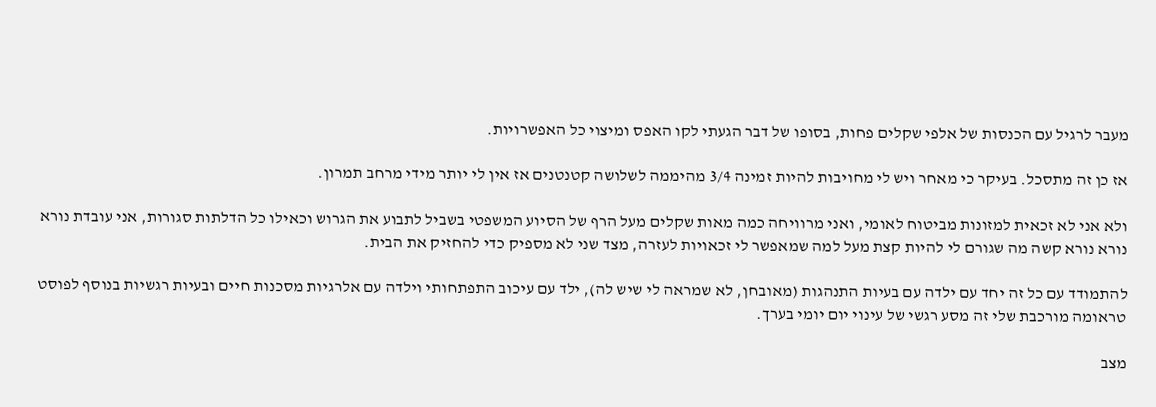מעבר לרגיל עם הכנסות של אלפי שקלים פחות, בסופו של דבר הגעתי לקו האפס ומיצוי כל האפשרויות.

אז כן זה מתסכל. בעיקר כי מאחר ויש לי מחויבות להיות זמינה 3/4 מהיממה לשלושה קטנטנים אז אין לי יותר מידי מרחב תמרון.

ולא אני לא זכאית למזונות מביטוח לאומי, ואני מרוויחה כמה מאות שקלים מעל הרף של הסיוע המשפטי בשביל לתבוע את הגרוש וכאילו כל הדלתות סגורות, אני עובדת נורא נורא נורא קשה מה שגורם לי להיות קצת מעל למה שמאפשר לי זכאויות לעזרה, מצד שני לא מספיק כדי להחזיק את הבית.

להתמודד עם כל זה יחד עם ילדה עם בעיות התנהגות (מאובחן, לא שמראה לי שיש לה), ילד עם עיכוב התפתחותי וילדה עם אלרגיות מסכנות חיים ובעיות רגשיות בנוסף לפוסט טראומה מורכבת שלי זה מסע רגשי של עינוי יום יומי בערך.

מצב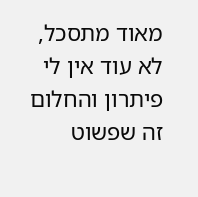מאוד מתסכל, לא עוד אין לי פיתרון והחלום זה שפשוט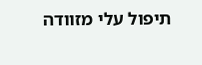תיפול עלי מזוודה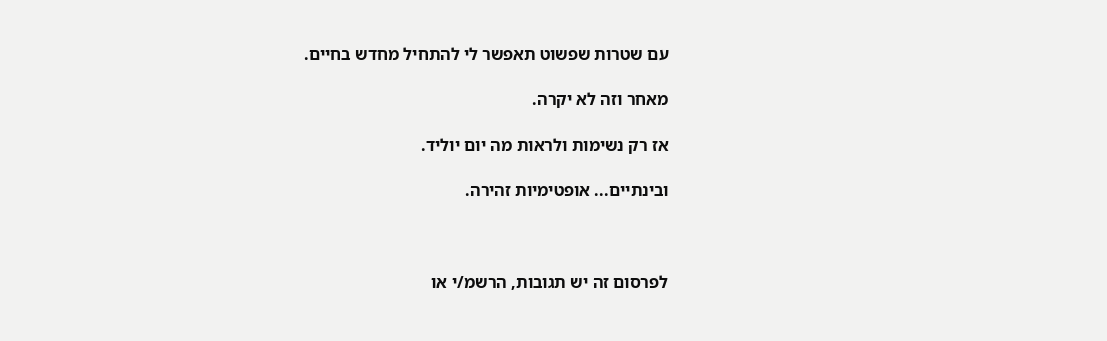עם שטרות שפשוט תאפשר לי להתחיל מחדש בחיים.

מאחר וזה לא יקרה.

אז רק נשימות ולראות מה יום יוליד.

ובינתיים... אופטימיות זהירה.



לפרסום זה יש תגובות, הרשמ/י או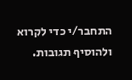התחבר/י כדי לקרוא ולהוסיף תגובות.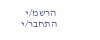הרשמ/י התחבר/י